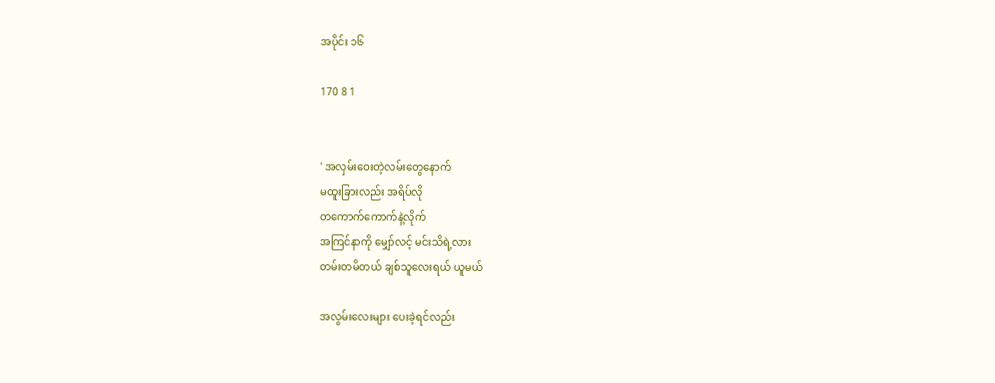အပိုင်း ၁၆

170 8 1


' အလှမ်းဝေးတဲ့လမ်းတွေနောက်
မထူးခြားလည်း အရိပ်လို
တကောက်ကောက်နဲ့လိုက်
အကြင်နာကို မျှော်လင့် မင်းသိရဲ့လား
တမ်းတမိတယ် ချစ်သူလေးရယ် ယူမယ်

အလွမ်းလေးများ ပေးခဲ့ရင်လည်း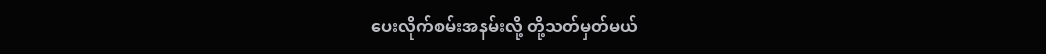ပေးလိုက်စမ်းအနမ်းလို့ တို့သတ်မှတ်မယ်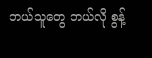ဘယ်သူတွေ ဘယ်လို စွန့်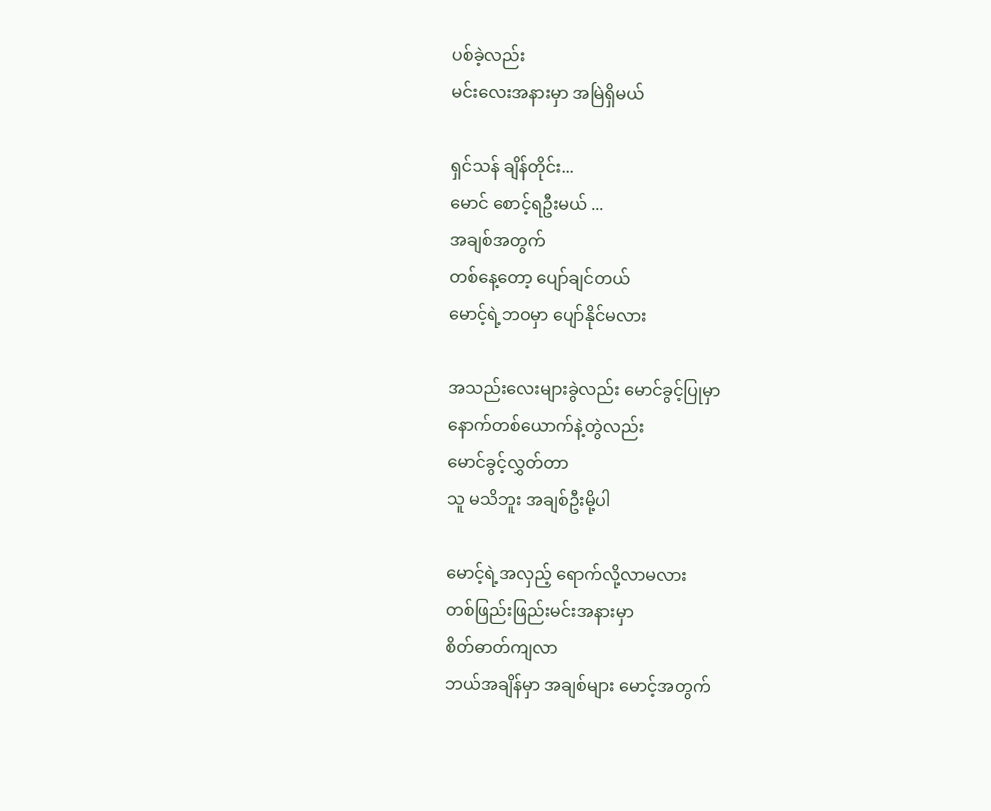ပစ်ခဲ့လည်း
မင်းလေးအနားမှာ အမြဲရှိမယ်

ရှင်သန် ချိန်တိုင်း...
မောင် စောင့်ရဦးမယ် ...
အချစ်အတွက်
တစ်နေ့တော့ ပျော်ချင်တယ်
မောင့်ရဲ့ဘဝမှာ ပျော်နိုင်မလား

အသည်းလေးများခွဲလည်း မောင်ခွင့်ပြုမှာ
နောက်တစ်ယောက်နဲ့တွဲလည်း
မောင်ခွင့်လွှတ်တာ
သူ မသိဘူး အချစ်ဦးမို့ပါ

မောင့်ရဲ့အလှည့် ရောက်လို့လာမလား
တစ်ဖြည်းဖြည်းမင်းအနားမှာ
စိတ်ဓာတ်ကျလာ
ဘယ်အချိန်မှာ အချစ်များ မောင့်အတွက်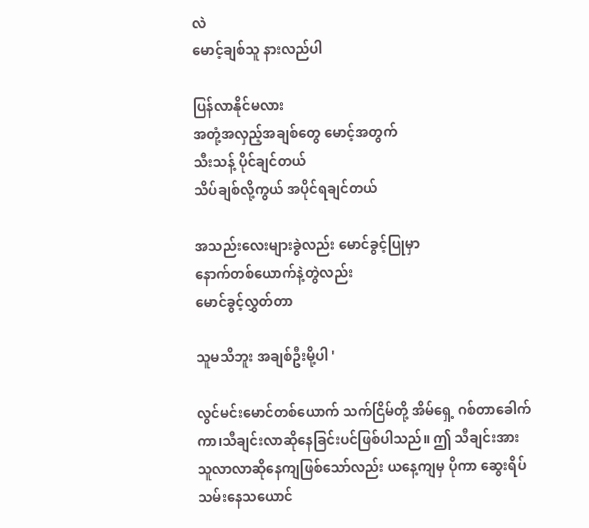လဲ
မောင့်ချစ်သူ နားလည်ပါ

ပြန်လာနိုင်မလား
အတုံ့အလှည့်အချစ်တွေ မောင့်အတွက်
သီးသန့် ပိုင်ချင်တယ်
သိပ်ချစ်လို့ကွယ် အပိုင်ရချင်တယ်

အသည်းလေးများခွဲလည်း မောင်ခွင့်ပြုမှာ
နောက်တစ်ယောက်နဲ့တွဲလည်း
မောင်ခွင့်လွှတ်တာ

သူမသိဘူး အချစ်ဦးမို့ပါ '

လွင်မင်းမောင်တစ်ယောက် သက်ငြိမ်တို့ အိမ်ရှေ့ ဂစ်တာခေါက်ကာ၊သီချင်းလာဆိုနေခြင်းပင်ဖြစ်ပါသည်။ ဤ သီချင်းအား သူလာလာဆိုနေကျဖြစ်သော်လည်း ယနေ့ကျမှ ပိုကာ ဆွေးရိပ်သမ်းနေသ‌ယောင်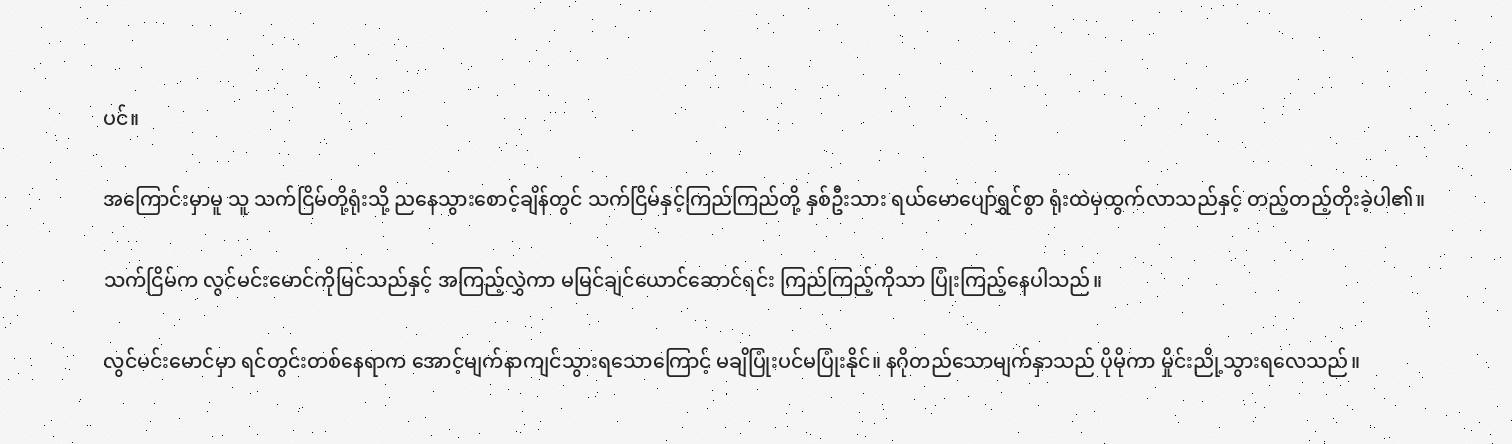ပင်။

အကြောင်းမှာမူ သူ သက်ငြိမ်တို့ရုံးသို့ ညနေသွားစောင့်ချိန်တွင် သက်ငြိမ်နှင့်ကြည်ကြည်တို့ နှစ်ဦးသား ရယ်မောပျော်ရွှင်စွာ ရုံးထဲမှထွက်လာသည်နှင့် တည့်တည့်တိုးခဲ့ပါ၏။

သက်ငြိမ်က လွင်မင်းမောင်ကိုမြင်သည်နှင့် အကြည့်လွှဲကာ မမြင်ချင်ယောင်ဆောင်ရင်း ကြည်ကြည့်ကိုသာ ပြုံးကြည့်နေပါသည်။

လွင်မင်းမောင်မှာ ရင်တွင်းတစ်နေရာက အောင့်မျက်နာကျင်သွားရသောကြောင့် မချိပြုံးပင်မပြုံးနိုင်။ နဂိုတည်သောမျက်နှာသည် ပိုမိုကာ မှိုင်းညို့သွားရလေသည်။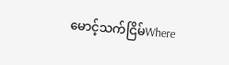မောင့်သက်ငြိမ်Where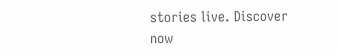stories live. Discover now